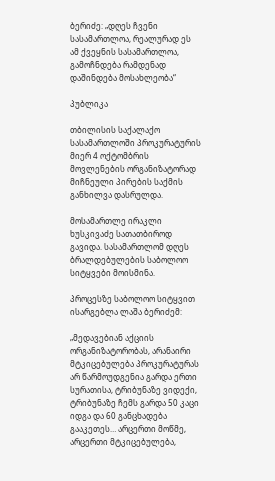ბერიძე: „დღეს ჩვენი სასამართლოა, რეალურად ეს ამ ქვეყნის სასამართლოა, გამოჩნდება რამდენად დაშინდება მოსახლეობა“

პუბლიკა

თბილისის საქალაქო სასამართლოში პროკურატურის მიერ 4 ოქტომბრის მოვლენების ორგანიზატორად მიჩნეული პირების საქმის განხილვა დასრულდა.

მოსამართლე ირაკლი ხუსკივაძე სათათბიროდ გავიდა. სასამართლომ დღეს ბრალდებულების საბოლოო სიტყვები მოისმინა.

პროცესზე საბოლოო სიტყვით ისარგებლა ლაშა ბერიძემ:

„მედავებიან აქციის ორგანიზატორობას, არანაირი მტკიცებულება პროკურატურას არ წარმოუდგენია გარდა ერთი სურათისა, ტრიბუნაზე ვიდექი, ტრიბუნაზე ჩემს გარდა 50 კაცი იდგა და 60 განცხადება გააკეთეს… არცერთი მოწმე, არცერთი მტკიცებულება,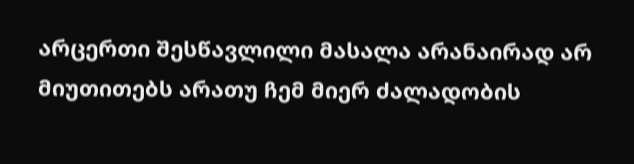არცერთი შესწავლილი მასალა არანაირად არ მიუთითებს არათუ ჩემ მიერ ძალადობის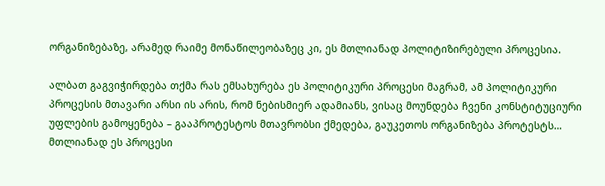ორგანიზებაზე, არამედ რაიმე მონაწილეობაზეც კი, ეს მთლიანად პოლიტიზირებული პროცესია.

ალბათ გაგვიჭირდება თქმა რას ემსახურება ეს პოლიტიკური პროცესი მაგრამ, ამ პოლიტიკური პროცესის მთავარი არსი ის არის, რომ ნებისმიერ ადამიანს, ვისაც მოუნდება ჩვენი კონსტიტუციური უფლების გამოყენება – გააპროტესტოს მთავრობსი ქმედება, გაუკეთოს ორგანიზება პროტესტს… მთლიანად ეს პროცესი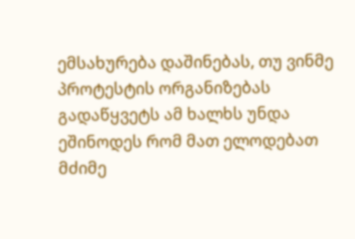ემსახურება დაშინებას, თუ ვინმე პროტესტის ორგანიზებას გადაწყვეტს ამ ხალხს უნდა ეშინოდეს რომ მათ ელოდებათ მძიმე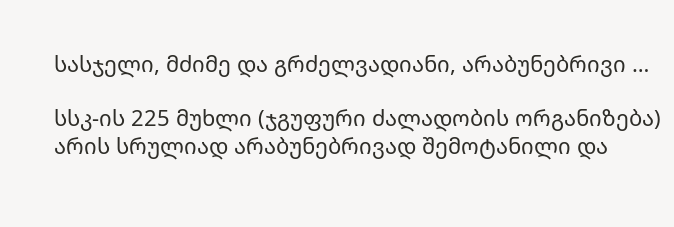სასჯელი, მძიმე და გრძელვადიანი, არაბუნებრივი …

სსკ-ის 225 მუხლი (ჯგუფური ძალადობის ორგანიზება) არის სრულიად არაბუნებრივად შემოტანილი და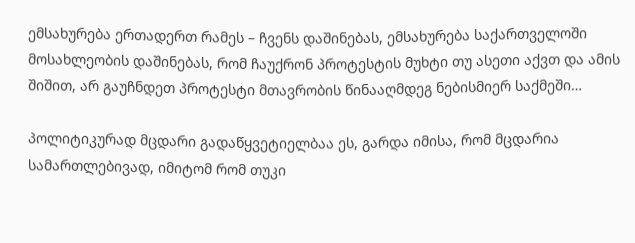ემსახურება ერთადერთ რამეს – ჩვენს დაშინებას, ემსახურება საქართველოში მოსახლეობის დაშინებას, რომ ჩაუქრონ პროტესტის მუხტი თუ ასეთი აქვთ და ამის შიშით, არ გაუჩნდეთ პროტესტი მთავრობის წინააღმდეგ ნებისმიერ საქმეში…

პოლიტიკურად მცდარი გადაწყვეტიელბაა ეს, გარდა იმისა, რომ მცდარია სამართლებივად, იმიტომ რომ თუკი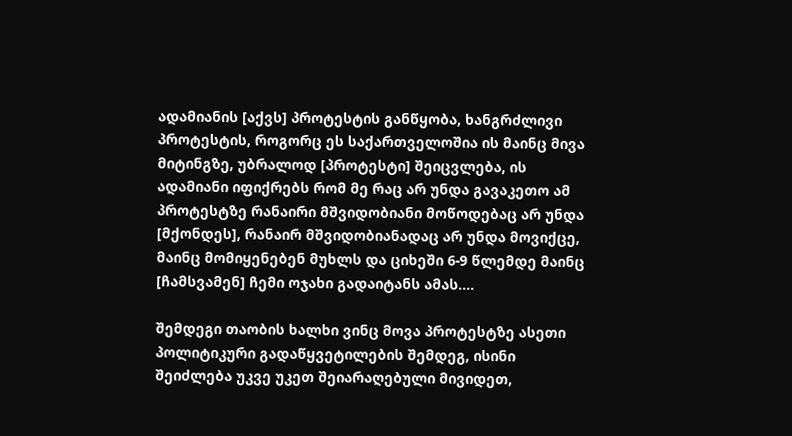ადამიანის [აქვს] პროტესტის განწყობა, ხანგრძლივი პროტესტის, როგორც ეს საქართველოშია ის მაინც მივა მიტინგზე, უბრალოდ [პროტესტი] შეიცვლება, ის ადამიანი იფიქრებს რომ მე რაც არ უნდა გავაკეთო ამ პროტესტზე რანაირი მშვიდობიანი მოწოდებაც არ უნდა [მქონდეს], რანაირ მშვიდობიანადაც არ უნდა მოვიქცე, მაინც მომიყენებენ მუხლს და ციხეში 6-9 წლემდე მაინც [ჩამსვამენ] ჩემი ოჯახი გადაიტანს ამას….

შემდეგი თაობის ხალხი ვინც მოვა პროტესტზე ასეთი პოლიტიკური გადაწყვეტილების შემდეგ, ისინი შეიძლება უკვე უკეთ შეიარაღებული მივიდეთ,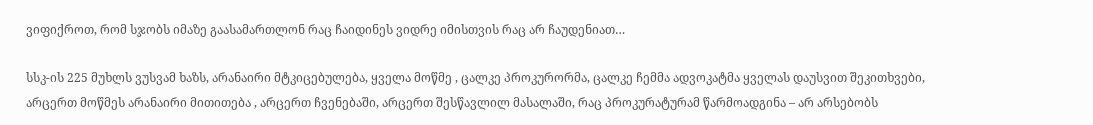ვიფიქროთ, რომ სჯობს იმაზე გაასამართლონ რაც ჩაიდინეს ვიდრე იმისთვის რაც არ ჩაუდენიათ…

სსკ-ის 225 მუხლს ვუსვამ ხაზს, არანაირი მტკიცებულება, ყველა მოწმე , ცალკე პროკურორმა, ცალკე ჩემმა ადვოკატმა ყველას დაუსვით შეკითხვები, არცერთ მოწმეს არანაირი მითითება , არცერთ ჩვენებაში, არცერთ შესწავლილ მასალაში, რაც პროკურატურამ წარმოადგინა – არ არსებობს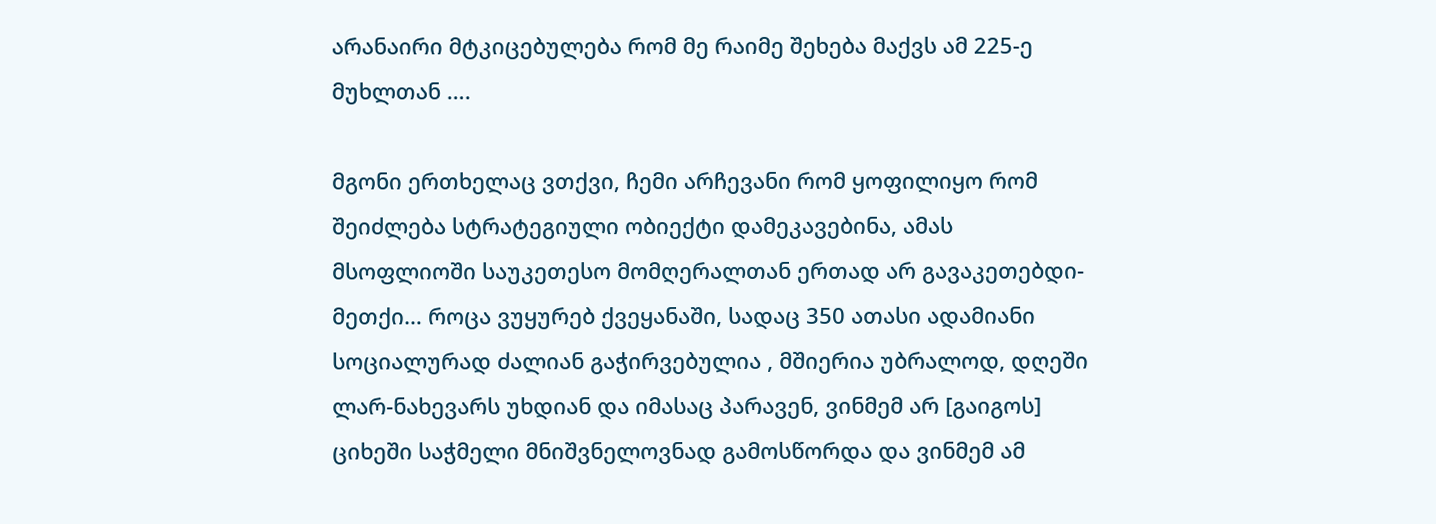არანაირი მტკიცებულება რომ მე რაიმე შეხება მაქვს ამ 225-ე მუხლთან ….

მგონი ერთხელაც ვთქვი, ჩემი არჩევანი რომ ყოფილიყო რომ შეიძლება სტრატეგიული ობიექტი დამეკავებინა, ამას მსოფლიოში საუკეთესო მომღერალთან ერთად არ გავაკეთებდი-მეთქი… როცა ვუყურებ ქვეყანაში, სადაც 350 ათასი ადამიანი სოციალურად ძალიან გაჭირვებულია , მშიერია უბრალოდ, დღეში ლარ-ნახევარს უხდიან და იმასაც პარავენ, ვინმემ არ [გაიგოს] ციხეში საჭმელი მნიშვნელოვნად გამოსწორდა და ვინმემ ამ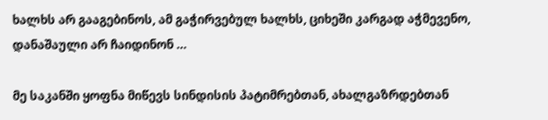ხალხს არ გააგებინოს, ამ გაჭირვებულ ხალხს, ციხეში კარგად აჭმევენო, დანაშაული არ ჩაიდინონ …

მე საკანში ყოფნა მიწევს სინდისის პატიმრებთან, ახალგაზრდებთან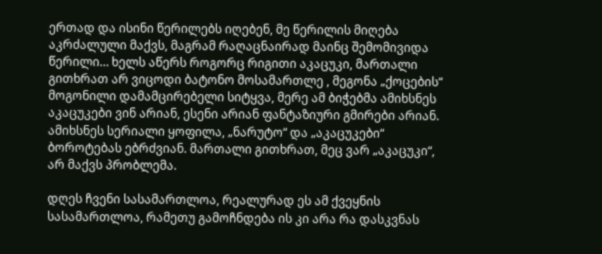ერთად და ისინი წერილებს იღებენ, მე წერილის მიღება აკრძალული მაქვს, მაგრამ რაღაცნაირად მაინც შემომივიდა წერილი… ხელს აწერს როგორც რიგითი აკაცუკი, მართალი გითხრათ არ ვიცოდი ბატონო მოსამართლე , მეგონა „ქოცების“ მოგონილი დამამცირებელი სიტყვა, მერე ამ ბიჭებმა ამიხსნეს აკაცუკები ვინ არიან, ესენი არიან ფანტაზიური გმირები არიან. ამიხსნეს სერიალი ყოფილა, „ნარუტო“ და „აკაცუკები“ ბოროტებას ებრძვიან. მართალი გითხრათ, მეც ვარ „აკაცუკი“, არ მაქვს პრობლემა.

დღეს ჩვენი სასამართლოა, რეალურად ეს ამ ქვეყნის სასამართლოა, რამეთუ გამოჩნდება ის კი არა რა დასკვნას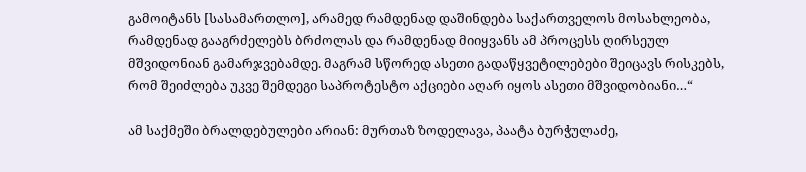გამოიტანს [სასამართლო], არამედ რამდენად დაშინდება საქართველოს მოსახლეობა, რამდენად გააგრძელებს ბრძოლას და რამდენად მიიყვანს ამ პროცესს ღირსეულ მშვიდონიან გამარჯვებამდე. მაგრამ სწორედ ასეთი გადაწყვეტილებები შეიცავს რისკებს, რომ შეიძლება უკვე შემდეგი საპროტესტო აქციები აღარ იყოს ასეთი მშვიდობიანი…“

ამ საქმეში ბრალდებულები არიან: მურთაზ ზოდელავა, პაატა ბურჭულაძე,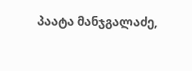პაატა მანჯგალაძე,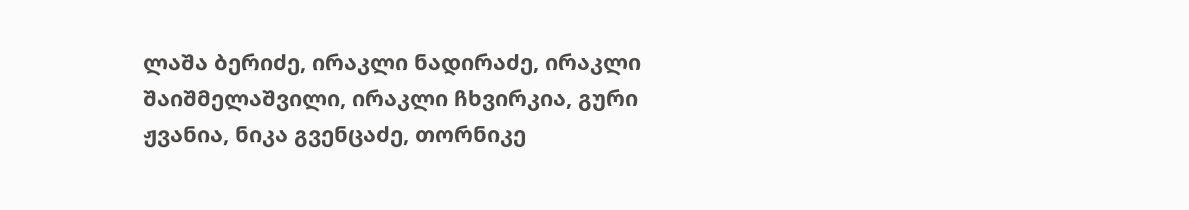ლაშა ბერიძე, ირაკლი ნადირაძე, ირაკლი შაიშმელაშვილი, ირაკლი ჩხვირკია, გური ჟვანია, ნიკა გვენცაძე, თორნიკე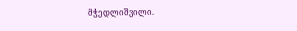მჭედლიშვილი.